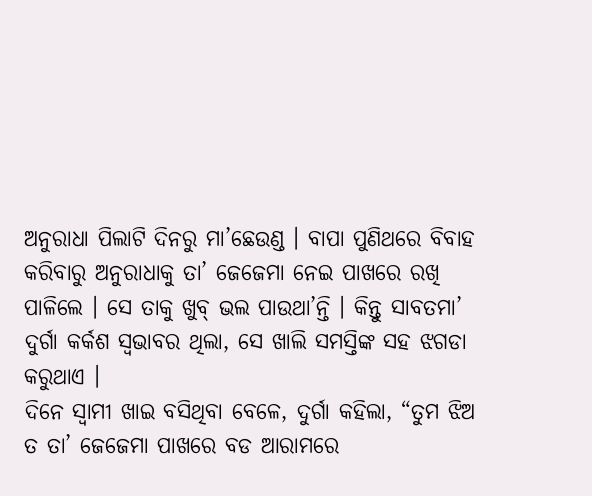ଅନୁରାଧା ପିଲାଟି ଦିନରୁ ମା’ଛେଉଣ୍ଡ । ବାପା ପୁଣିଥରେ ବିବାହ କରିବାରୁ ଅନୁରାଧାକୁ ତା’ ଜେଜେମା ନେଇ ପାଖରେ ରଖି ପାଳିଲେ । ସେ ତାକୁ ଖୁବ୍ ଭଲ ପାଉଥା’ନ୍ତି । କିନ୍ତୁ ସାବତମା’ ଦୁର୍ଗା କର୍କଶ ସ୍ୱଭାବର ଥିଲା, ସେ ଖାଲି ସମସ୍ତିଙ୍କ ସହ ଝଗଡା କରୁଥାଏ ।
ଦିନେ ସ୍ୱାମୀ ଖାଇ ବସିଥିବା ବେଳେ, ଦୁର୍ଗା କହିଲା, “ତୁମ ଝିଅ ତ ତା’ ଜେଜେମା ପାଖରେ ବଡ ଆରାମରେ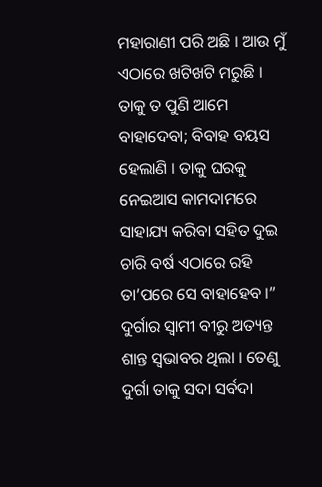ମହାରାଣୀ ପରି ଅଛି । ଆଉ ମୁଁ ଏଠାରେ ଖଟିଖଟି ମରୁଛି । ତାକୁ ତ ପୁଣି ଆମେ ବାହାଦେବା; ବିବାହ ବୟସ ହେଲାଣି । ତାକୁ ଘରକୁ ନେଇଆସ କାମଦାମରେ ସାହାଯ୍ୟ କରିବା ସହିତ ଦୁଇ ଚାରି ବର୍ଷ ଏଠାରେ ରହି ତା’ପରେ ସେ ବାହାହେବ ।”
ଦୁର୍ଗାର ସ୍ୱାମୀ ବୀରୁ ଅତ୍ୟନ୍ତ ଶାନ୍ତ ସ୍ୱଭାବର ଥିଲା । ତେଣୁ ଦୁର୍ଗା ତାକୁ ସଦା ସର୍ବଦା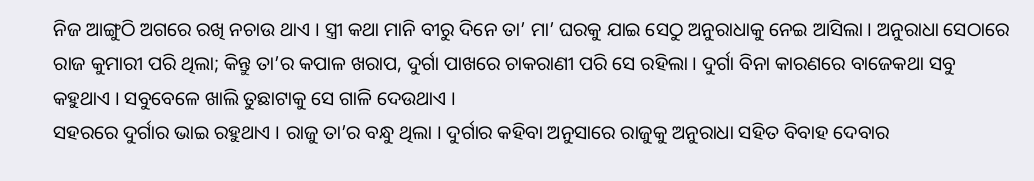ନିଜ ଆଙ୍ଗୁଠି ଅଗରେ ରଖି ନଚାଉ ଥାଏ । ସ୍ତ୍ରୀ କଥା ମାନି ବୀରୁ ଦିନେ ତା’ ମା’ ଘରକୁ ଯାଇ ସେଠୁ ଅନୁରାଧାକୁ ନେଇ ଆସିଲା । ଅନୁରାଧା ସେଠାରେ ରାଜ କୁମାରୀ ପରି ଥିଲା; କିନ୍ତୁ ତା’ର କପାଳ ଖରାପ, ଦୁର୍ଗା ପାଖରେ ଚାକରାଣୀ ପରି ସେ ରହିଲା । ଦୁର୍ଗା ବିନା କାରଣରେ ବାଜେକଥା ସବୁ କହୁଥାଏ । ସବୁବେଳେ ଖାଲି ତୁଛାଟାକୁ ସେ ଗାଳି ଦେଉଥାଏ ।
ସହରରେ ଦୁର୍ଗାର ଭାଇ ରହୁଥାଏ । ରାଜୁ ତା’ର ବନ୍ଧୁ ଥିଲା । ଦୁର୍ଗାର କହିବା ଅନୁସାରେ ରାଜୁକୁ ଅନୁରାଧା ସହିତ ବିବାହ ଦେବାର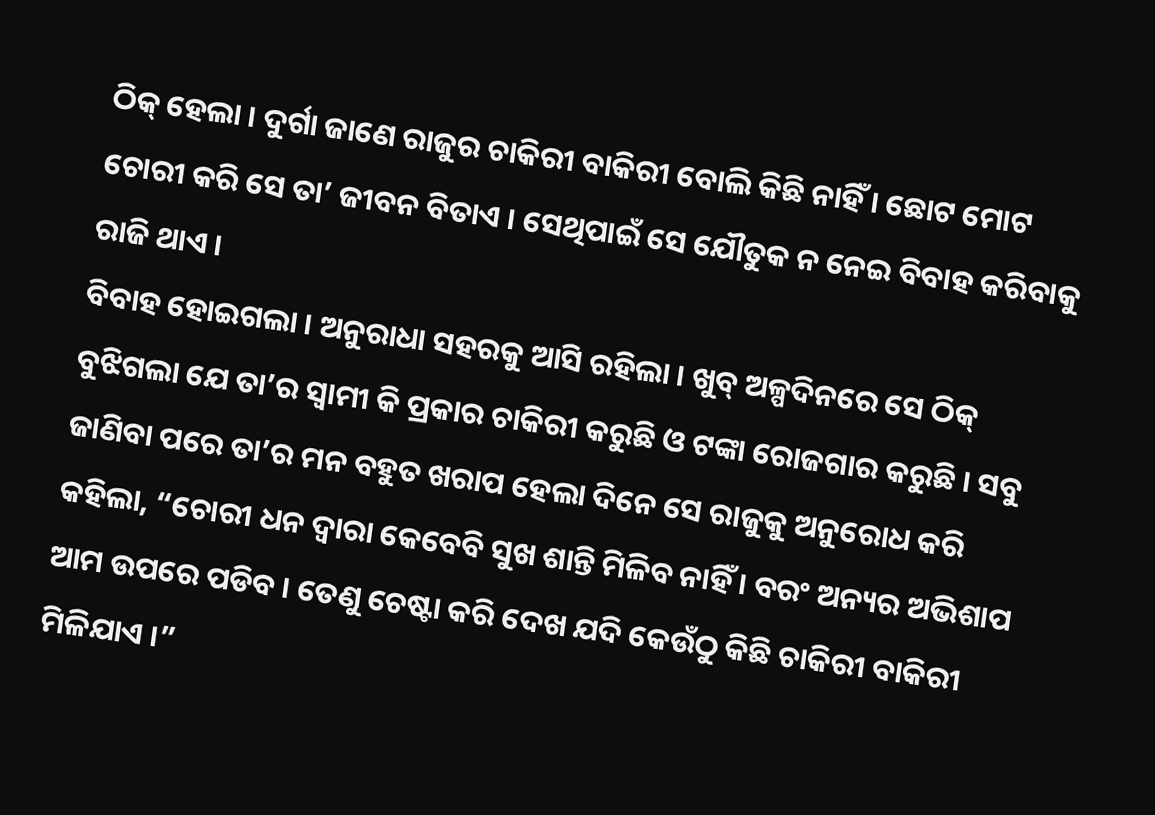ଠିକ୍ ହେଲା । ଦୁର୍ଗା ଜାଣେ ରାଜୁର ଚାକିରୀ ବାକିରୀ ବୋଲି କିଛି ନାହିଁ । ଛୋଟ ମୋଟ ଚୋରୀ କରି ସେ ତା’ ଜୀବନ ବିତାଏ । ସେଥିପାଇଁ ସେ ଯୌତୁକ ନ ନେଇ ବିବାହ କରିବାକୁ ରାଜି ଥାଏ ।
ବିବାହ ହୋଇଗଲା । ଅନୁରାଧା ସହରକୁ ଆସି ରହିଲା । ଖୁବ୍ ଅଳ୍ପଦିନରେ ସେ ଠିକ୍ ବୁଝିଗଲା ଯେ ତା’ର ସ୍ୱାମୀ କି ପ୍ରକାର ଚାକିରୀ କରୁଛି ଓ ଟଙ୍କା ରୋଜଗାର କରୁଛି । ସବୁ ଜାଣିବା ପରେ ତା’ର ମନ ବହୁତ ଖରାପ ହେଲା ଦିନେ ସେ ରାଜୁକୁ ଅନୁରୋଧ କରି କହିଲା, “ଚୋରୀ ଧନ ଦ୍ୱାରା କେବେବି ସୁଖ ଶାନ୍ତି ମିଳିବ ନାହିଁ । ବରଂ ଅନ୍ୟର ଅଭିଶାପ ଆମ ଉପରେ ପଡିବ । ତେଣୁ ଚେଷ୍ଟା କରି ଦେଖ ଯଦି କେଉଁଠୁ କିଛି ଚାକିରୀ ବାକିରୀ ମିଳିଯାଏ ।”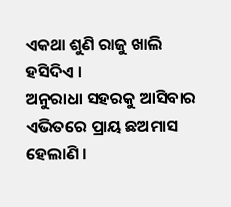ଏକଥା ଶୁଣି ରାଜୁ ଖାଲି ହସିଦିଏ ।
ଅନୁରାଧା ସହରକୁ ଆସିବାର ଏଭିତରେ ପ୍ରାୟ ଛଅମାସ ହେଲାଣି ।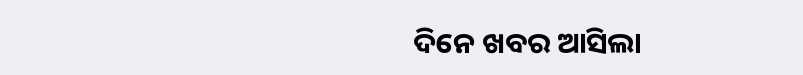ଦିନେ ଖବର ଆସିଲା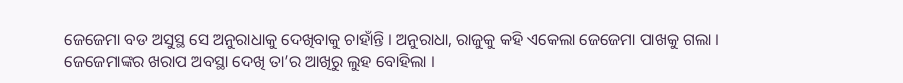ଜେଜେମା ବଡ ଅସୁସ୍ଥ ସେ ଅନୁରାଧାକୁ ଦେଖିବାକୁ ଚାହାଁନ୍ତି । ଅନୁରାଧା, ରାଜୁକୁ କହି ଏକେଲା ଜେଜେମା ପାଖକୁ ଗଲା । ଜେଜେମାଙ୍କର ଖରାପ ଅବସ୍ଥା ଦେଖି ତା’ର ଆଖିରୁ ଲୁହ ବୋହିଲା ।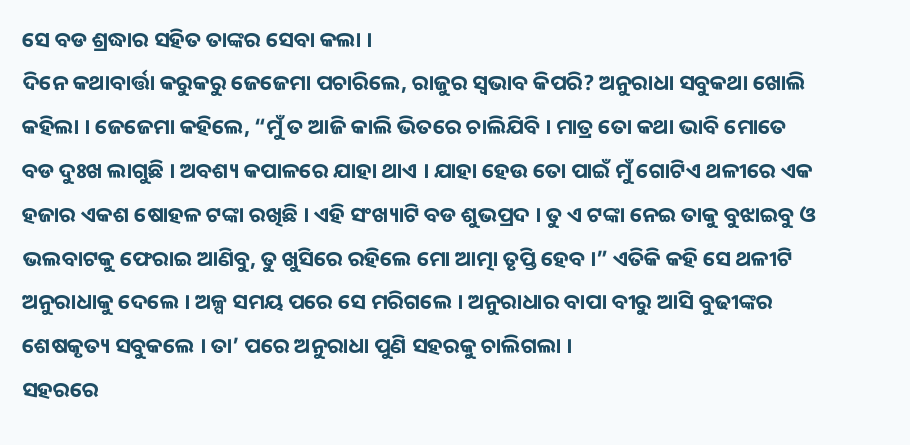ସେ ବଡ ଶ୍ରଦ୍ଧାର ସହିତ ତାଙ୍କର ସେବା କଲା ।
ଦିନେ କଥାବାର୍ତ୍ତା କରୁକରୁ ଜେଜେମା ପଚାରିଲେ, ରାଜୁର ସ୍ୱଭାବ କିପରି? ଅନୁରାଧା ସବୁକଥା ଖୋଲି କହିଲା । ଜେଜେମା କହିଲେ, “ମୁଁ ତ ଆଜି କାଲି ଭିତରେ ଚାଲିଯିବି । ମାତ୍ର ତୋ କଥା ଭାବି ମୋତେ ବଡ ଦୁଃଖ ଲାଗୁଛି । ଅବଶ୍ୟ କପାଳରେ ଯାହା ଥାଏ । ଯାହା ହେଉ ତୋ ପାଇଁ ମୁଁ ଗୋଟିଏ ଥଳୀରେ ଏକ ହଜାର ଏକଶ ଷୋହଳ ଟଙ୍କା ରଖିଛି । ଏହି ସଂଖ୍ୟାଟି ବଡ ଶୁଭପ୍ରଦ । ତୁ ଏ ଟଙ୍କା ନେଇ ତାକୁ ବୁଝାଇବୁ ଓ ଭଲବାଟକୁ ଫେରାଇ ଆଣିବୁ, ତୁ ଖୁସିରେ ରହିଲେ ମୋ ଆତ୍ମା ତୃପ୍ତି ହେବ ।” ଏତିକି କହି ସେ ଥଳୀଟି ଅନୁରାଧାକୁ ଦେଲେ । ଅଳ୍ପ ସମୟ ପରେ ସେ ମରିଗଲେ । ଅନୁରାଧାର ବାପା ବୀରୁ ଆସି ବୁଢୀଙ୍କର ଶେଷକୃତ୍ୟ ସବୁକଲେ । ତା’ ପରେ ଅନୁରାଧା ପୁଣି ସହରକୁ ଚାଲିଗଲା ।
ସହରରେ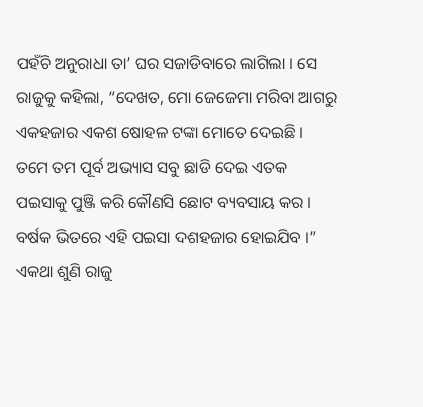ପହଁଚି ଅନୁରାଧା ତା’ ଘର ସଜାଡିବାରେ ଲାଗିଲା । ସେ ରାଜୁକୁ କହିଲା, “ଦେଖତ, ମୋ ଜେଜେମା ମରିବା ଆଗରୁ ଏକହଜାର ଏକଶ ଷୋହଳ ଟଙ୍କା ମୋତେ ଦେଇଛି । ତମେ ତମ ପୂର୍ବ ଅଭ୍ୟାସ ସବୁ ଛାଡି ଦେଇ ଏତକ ପଇସାକୁ ପୁଞ୍ଜି କରି କୌଣସି ଛୋଟ ବ୍ୟବସାୟ କର । ବର୍ଷକ ଭିତରେ ଏହି ପଇସା ଦଶହଜାର ହୋଇଯିବ ।”
ଏକଥା ଶୁଣି ରାଜୁ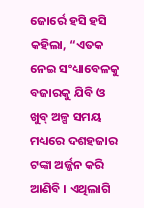ଜୋର୍ରେ ହସି ହସି କହିଲା, “ଏତକ ନେଇ ସଂଧ୍ୟାବେଳକୁ ବଜାରକୁ ଯିବି ଓ ଖୁବ୍ ଅଳ୍ପ ସମୟ ମଧ୍ୟରେ ଦଶହଜାର ଟଙ୍କା ଅର୍ଜ୍ଜନ କରି ଆଣିବି । ଏଥିଲାଗି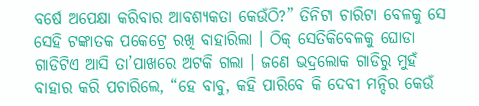ବର୍ଷେ ଅପେକ୍ଷା କରିବାର ଆବଶ୍ୟକତା କେଉଁଠି?” ତିନିଟା ଚାରିଟା ବେଳକୁ ସେ ସେହି ଟଙ୍କାତକ ପକେଟ୍ରେ ରଖି ବାହାରିଲା । ଠିକ୍ ସେତିକିବେଳକୁ ଘୋଡା ଗାଡିଟିଏ ଆସି ତା’ପାଖରେ ଅଟକି ଗଲା । ଜଣେ ଭଦ୍ରଲୋକ ଗାଡିରୁ ମୁହଁ ବାହାର କରି ପଚାରିଲେ, “ହେ ବାବୁ, କହି ପାରିବେ କି ଦେବୀ ମନ୍ଦିର କେଉଁ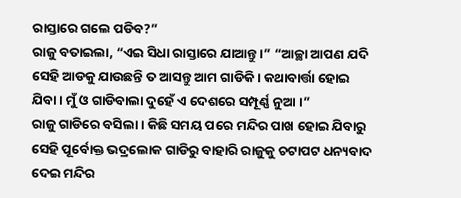ରାସ୍ତାରେ ଗଲେ ପଡିବ?”
ରାଜୁ ବତାଇଲା, “ଏଇ ସିଧା ରାସ୍ତାରେ ଯାଆନ୍ତୁ ।” “ଆଚ୍ଛା ଆପଣ ଯଦି ସେହି ଆଡକୁ ଯାଉଛନ୍ତି ତ ଆସନ୍ତୁ ଆମ ଗାଡିକି । କଥାବାର୍ତ୍ତା ହୋଇ ଯିବା । ମୁଁ ଓ ଗାଡିବାଲା ଦୁହେଁ ଏ ଦେଶରେ ସମ୍ପୂର୍ଣ୍ଣ ନୁଆ ।”
ରାଜୁ ଗାଡିରେ ବସିଲା । କିଛି ସମୟ ପରେ ମନ୍ଦିର ପାଖ ହୋଇ ଯିବାରୁ ସେହି ପୂର୍ବୋକ୍ତ ଭଦ୍ରଲୋକ ଗାଡିରୁ ବାହାରି ରାଜୁକୁ ଚଟାପଟ ଧନ୍ୟବାଦ ଦେଇ ମନ୍ଦିର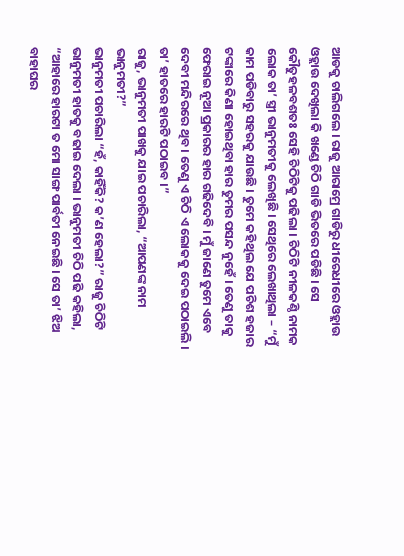ଆଡକୁ ଚାଲିଗଲେ । ରାଜୁ ଆରାମ୍ରେ ଗାଡିରୁ ଧୀରେଧୀରେ ଓହ୍ଲାଉ ଓହ୍ଲାଉ ଦେଖିଲା କି ଖଣ୍ଡେ ଚିଠି ଗାଡି ଭିତରେ ପଡିଛି । ସେ କୌତୁହଳବଶତଃ ସେହି ଚିଠିଟିକୁ ପଢିଲା । ଚିଠିଟି ନୀଳକଣ୍ଠି ନାମକ ଲୋକ ତା’ ସ୍ତ୍ରୀ ଭାନୁମତୀକୁ ଲେଖିଛି । ସେଥିରେ ଲେଖାଥିଲା – “ମୁଁ କାମ ପଡିବାରୁ ସହରକୁ ଯାଉଛି । ତୁମେ କହିଥିଲ ଯେ ପଚିଶ ହଜାର ଟଙ୍କାରେ କିଣା ହୋଇଥିବା ହାର ତୁମର ପସନ୍ଦ ନୁହେଁ । ତେଣୁ ତାକୁ ଫେରାଇ ନୂଆ ପ୍ରକାରର ହାର ଗଢିଦେବି । ମୁଁ ଜାଣେ ତୁମେ ଏବେ ଦେବୀ ମନ୍ଦିରରେ ଥିବ । ତେଣୁ ଏ ଚିଠି ଏ ଲୋକକୁ ଦେଇ ପଠାଇଲି । ତା’ ହାତରେ ହାରଟି ପଠାଇବ ।”
ରାଜୁ, ଭାନୁମତୀ ପାଖକୁ ଯାଇ ପଚାରିଲା, “ଆପଣଙ୍କ ନାମ ଭାନୁମତୀ?”
ଭାନୁମତୀ ପଚାରିଲା “ହଁ, କାହିଁକି? କ’ଣ ହେଲା?” ରାଜୁ ଚିଠିଟି ଭାନୁମତୀ ହାତକୁ ବଢାଇ ଦେଲା । ଭାନୁମତୀ ଚିଠି ପଢି କହିଲା, “ଆହାରେ ହାରଟା ତ ମୋ ସାଙ୍ଗ ପାର୍ବତୀ ନେଇଛି । ସେ ତା’ ଝିଅ ବାହାଘର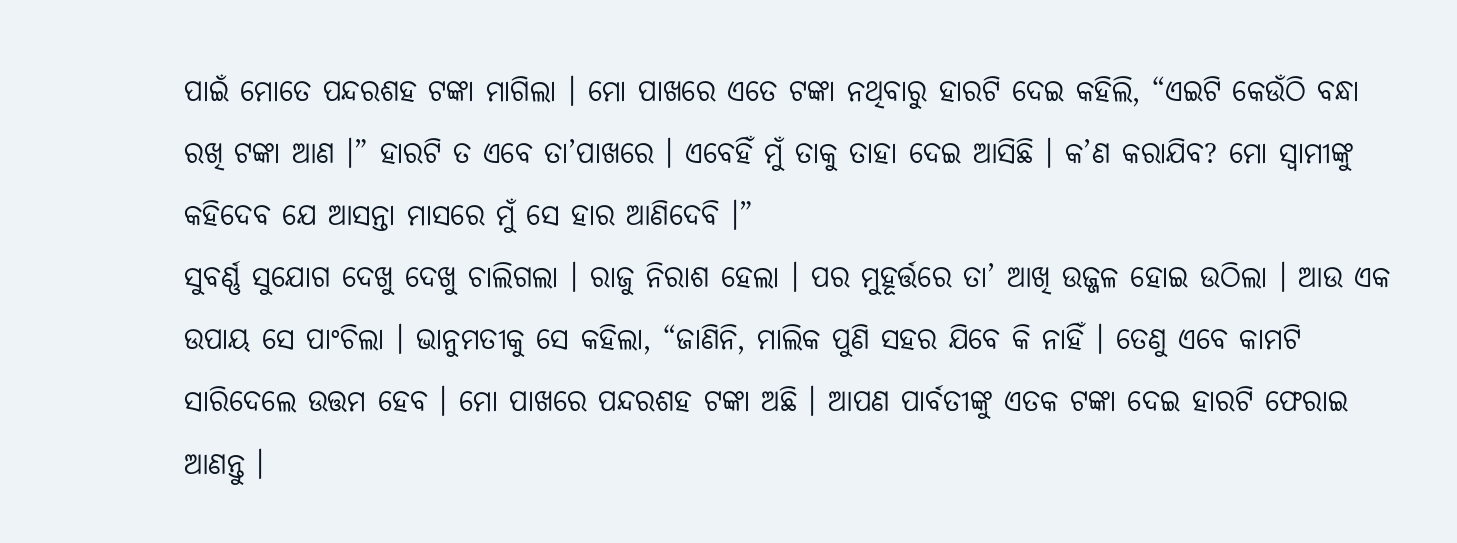ପାଇଁ ମୋତେ ପନ୍ଦରଶହ ଟଙ୍କା ମାଗିଲା । ମୋ ପାଖରେ ଏତେ ଟଙ୍କା ନଥିବାରୁ ହାରଟି ଦେଇ କହିଲି, “ଏଇଟି କେଉଁଠି ବନ୍ଧା ରଖି ଟଙ୍କା ଆଣ ।” ହାରଟି ତ ଏବେ ତା’ପାଖରେ । ଏବେହିଁ ମୁଁ ତାକୁ ତାହା ଦେଇ ଆସିଛି । କ’ଣ କରାଯିବ? ମୋ ସ୍ୱାମୀଙ୍କୁ କହିଦେବ ଯେ ଆସନ୍ତା ମାସରେ ମୁଁ ସେ ହାର ଆଣିଦେବି ।”
ସୁବର୍ଣ୍ଣ ସୁଯୋଗ ଦେଖୁ ଦେଖୁ ଚାଲିଗଲା । ରାଜୁ ନିରାଶ ହେଲା । ପର ମୁହୂର୍ତ୍ତରେ ତା’ ଆଖି ଉଜ୍ଜଳ ହୋଇ ଉଠିଲା । ଆଉ ଏକ ଉପାୟ ସେ ପାଂଚିଲା । ଭାନୁମତୀକୁ ସେ କହିଲା, “ଜାଣିନି, ମାଲିକ ପୁଣି ସହର ଯିବେ କି ନାହିଁ । ତେଣୁ ଏବେ କାମଟି ସାରିଦେଲେ ଉତ୍ତମ ହେବ । ମୋ ପାଖରେ ପନ୍ଦରଶହ ଟଙ୍କା ଅଛି । ଆପଣ ପାର୍ବତୀଙ୍କୁ ଏତକ ଟଙ୍କା ଦେଇ ହାରଟି ଫେରାଇ ଆଣନ୍ତୁ ।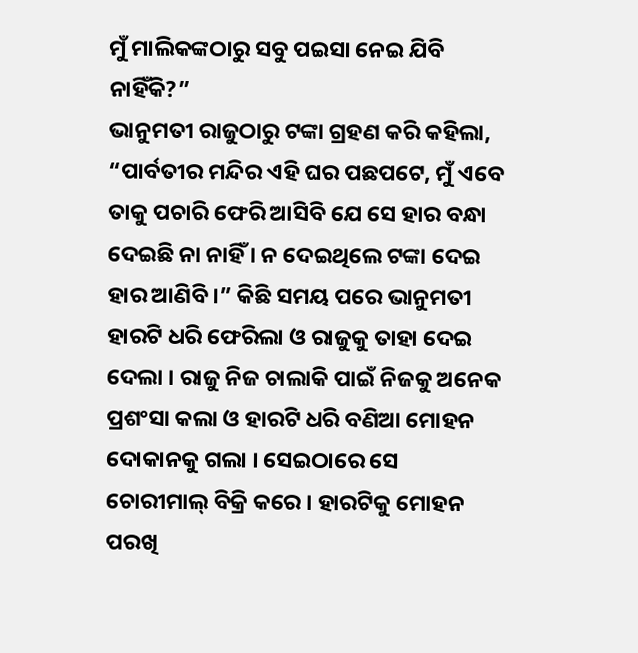ମୁଁ ମାଲିକଙ୍କଠାରୁ ସବୁ ପଇସା ନେଇ ଯିବି ନାହିଁକି?”
ଭାନୁମତୀ ରାଜୁଠାରୁ ଟଙ୍କା ଗ୍ରହଣ କରି କହିଲା, “ପାର୍ବତୀର ମନ୍ଦିର ଏହି ଘର ପଛପଟେ, ମୁଁ ଏବେ ତାକୁ ପଚାରି ଫେରି ଆସିବି ଯେ ସେ ହାର ବନ୍ଧା ଦେଇଛି ନା ନାହିଁ । ନ ଦେଇଥିଲେ ଟଙ୍କା ଦେଇ ହାର ଆଣିବି ।” କିଛି ସମୟ ପରେ ଭାନୁମତୀ ହାରଟି ଧରି ଫେରିଲା ଓ ରାଜୁକୁ ତାହା ଦେଇ ଦେଲା । ରାଜୁ ନିଜ ଚାଲାକି ପାଇଁ ନିଜକୁ ଅନେକ ପ୍ରଶଂସା କଲା ଓ ହାରଟି ଧରି ବଣିଆ ମୋହନ ଦୋକାନକୁ ଗଲା । ସେଇଠାରେ ସେ ଚୋରୀମାଲ୍ ବିକ୍ରି କରେ । ହାରଟିକୁ ମୋହନ ପରଖି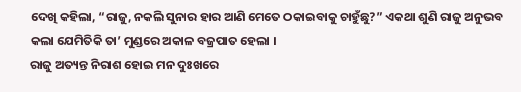ଦେଖି କହିଲା, “ରାଜୁ, ନକଲି ସୁନାର ହାର ଆଣି ମେତେ ଠକାଇବାକୁ ଚାହୁଁଛୁ?” ଏକଥା ଶୁଣି ରାଜୁ ଅନୁଭବ କଲା ଯେମିତିକି ତା’ ମୁଣ୍ଡରେ ଅକାଳ ବଜ୍ରପାତ ହେଲା ।
ରାଜୁ ଅତ୍ୟନ୍ତ ନିରାଶ ହୋଇ ମନ ଦୁଃଖରେ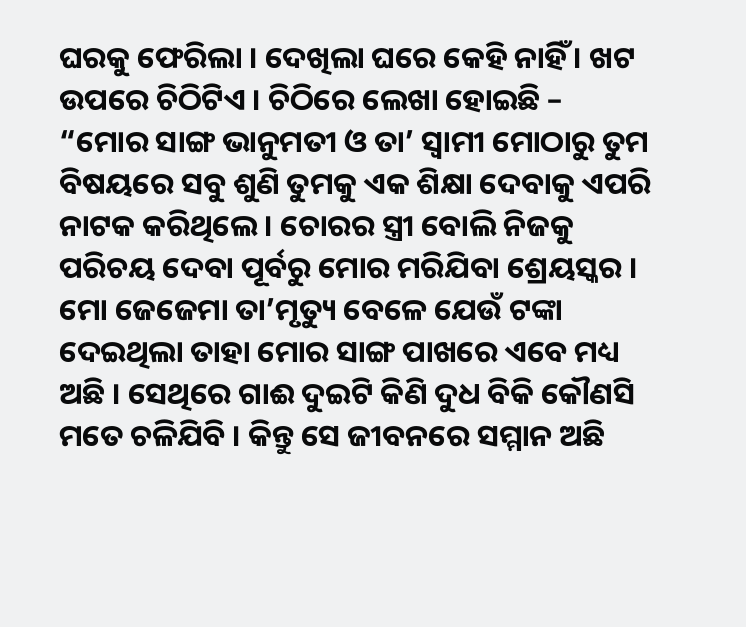ଘରକୁ ଫେରିଲା । ଦେଖିଲା ଘରେ କେହି ନାହିଁ । ଖଟ ଉପରେ ଚିଠିଟିଏ । ଚିଠିରେ ଲେଖା ହୋଇଛି – “ମୋର ସାଙ୍ଗ ଭାନୁମତୀ ଓ ତା’ ସ୍ୱାମୀ ମୋଠାରୁ ତୁମ ବିଷୟରେ ସବୁ ଶୁଣି ତୁମକୁ ଏକ ଶିକ୍ଷା ଦେବାକୁ ଏପରି ନାଟକ କରିଥିଲେ । ଚୋରର ସ୍ତ୍ରୀ ବୋଲି ନିଜକୁ ପରିଚୟ ଦେବା ପୂର୍ବରୁ ମୋର ମରିଯିବା ଶ୍ରେୟସ୍କର । ମୋ ଜେଜେମା ତା’ମୃତ୍ୟୁ ବେଳେ ଯେଉଁ ଟଙ୍କା ଦେଇଥିଲା ତାହା ମୋର ସାଙ୍ଗ ପାଖରେ ଏବେ ମଧ୍ୟ ଅଛି । ସେଥିରେ ଗାଈ ଦୁଇଟି କିଣି ଦୁଧ ବିକି କୌଣସି ମତେ ଚଳିଯିବି । କିନ୍ତୁ ସେ ଜୀବନରେ ସମ୍ମାନ ଅଛି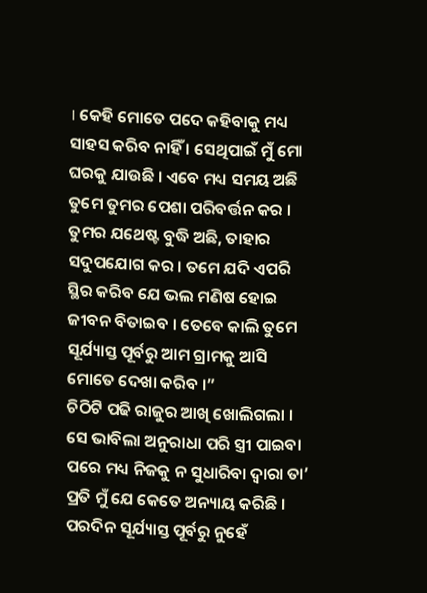। କେହି ମୋତେ ପଦେ କହିବାକୁ ମଧ୍ୟ ସାହସ କରିବ ନାହିଁ । ସେଥିପାଇଁ ମୁଁ ମୋ ଘରକୁ ଯାଉଛି । ଏବେ ମଧ୍ୟ ସମୟ ଅଛି ତୁମେ ତୁମର ପେଶା ପରିବର୍ତ୍ତନ କର । ତୁମର ଯଥେଷ୍ଟ ବୁଦ୍ଧି ଅଛି, ତାହାର ସଦୁପଯୋଗ କର । ତମେ ଯଦି ଏପରି ସ୍ଥିର କରିବ ଯେ ଭଲ ମଣିଷ ହୋଇ ଜୀବନ ବିତାଇବ । ତେବେ କାଲି ତୁମେ ସୂର୍ଯ୍ୟାସ୍ତ ପୂର୍ବରୁ ଆମ ଗ୍ରାମକୁ ଆସି ମୋତେ ଦେଖା କରିବ ।”
ଚିଠିଟି ପଢି ରାଜୁର ଆଖି ଖୋଲିଗଲା । ସେ ଭାବିଲା ଅନୁରାଧା ପରି ସ୍ତ୍ରୀ ପାଇବା ପରେ ମଧ୍ୟ ନିଜକୁ ନ ସୁଧାରିବା ଦ୍ୱାରା ତା’ ପ୍ରତି ମୁଁ ଯେ କେତେ ଅନ୍ୟାୟ କରିଛି । ପରଦିନ ସୂର୍ଯ୍ୟାସ୍ତ ପୂର୍ବରୁ ନୁହେଁ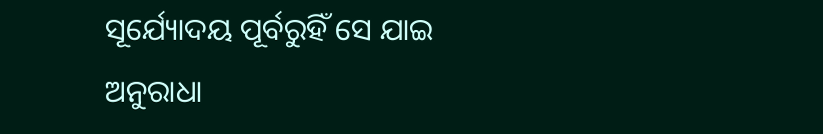ସୂର୍ଯ୍ୟୋଦୟ ପୂର୍ବରୁହିଁ ସେ ଯାଇ ଅନୁରାଧା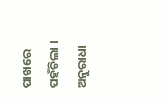ପାଖରେ ପହଁଚିଲା । ଅନୁରାଧା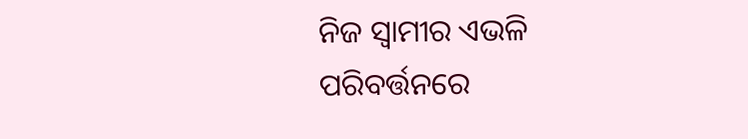ନିଜ ସ୍ୱାମୀର ଏଭଳି ପରିବର୍ତ୍ତନରେ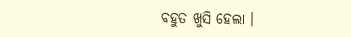ବହୁତ ଖୁସି ହେଲା ।